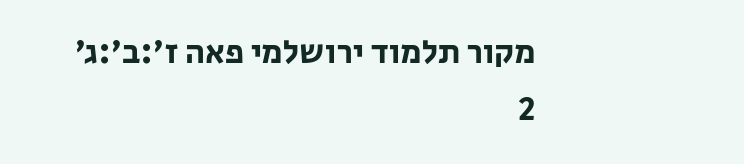מקור תלמוד ירושלמי פאה ז׳:ב׳:ג׳
2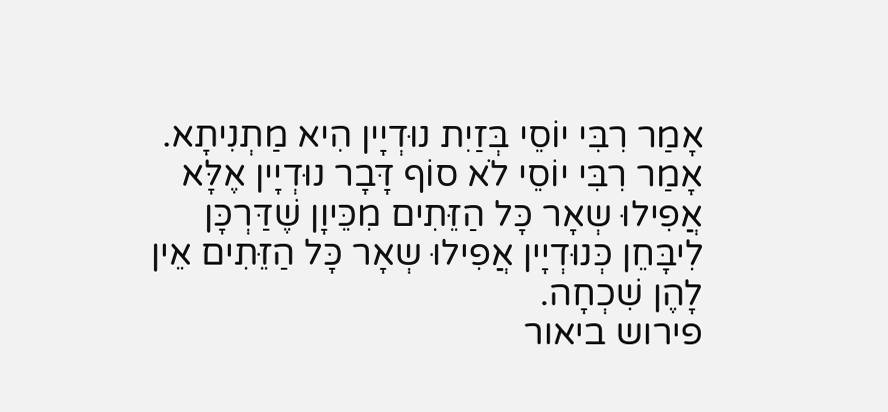אָמַר רִבִּי יוֹסֵי בְּזַיִת נוּדְיָין הִיא מַתְנִיתָא. אָמַר רִבִּי יוֹסֵי לֹא סוֹף דָּבָר נוּדְיָין אֶלָּא אֲפִילוּ שְאָר כָּל הַזֵּתִים מִכֵּיוָן שֶׁדַּרְכָּן לִיבָּחֵן כְּנוּדְיָין אֲפִילוּ שְאָר כָּל הַזֵּתִים אֵין לָהֶן שִׁכְחָה.
פירוש ביאור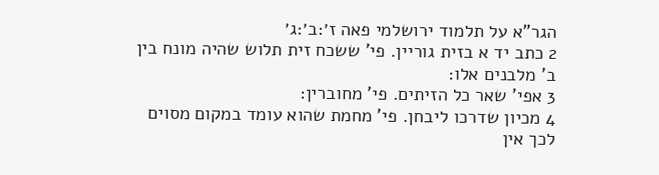הגר"א על תלמוד ירושלמי פאה ז׳:ב׳:ג׳
2 כתב יד א בזית גוריין. פי' ששכח זית תלוש שהיה מונח בין ב' מלבנים אלו:
3 אפי' שאר כל הזיתים. פי' מחוברין:
4 מכיון שדרכו ליבחן. פי' מחמת שהוא עומד במקום מסוים לכך אין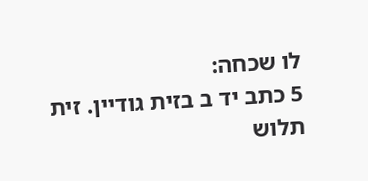לו שכחה:
5 כתב יד ב בזית גודיין. זית תלוש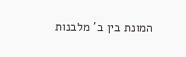המונת בין ב' מלבנות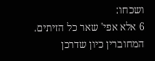ושכחו:
6 אלא אפי' שאר כל הזיתים. המחוברין כיון שדרכן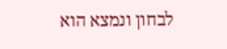לבחון ונמצא הוא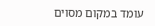עומד במקום מסוים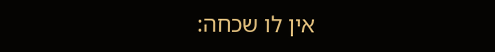אין לו שכחה: